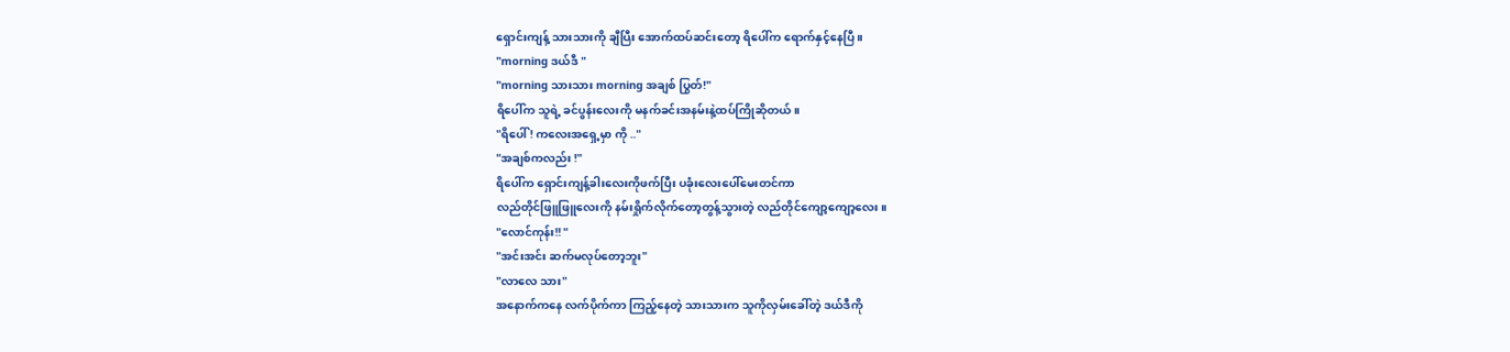ရှောင်းကျန့် သားသားကို ချီပြီး အောက်ထပ်ဆင်းတော့ ရိပေါ်က ရောက်နှင့်နေပြီ။
"morning ဒယ်ဒီ "
"morning သားသား morning အချစ် ပြွတ်!"
ရိပေါ်က သူရဲ့ ခင်ပွန်းလေးကို မနက်ခင်းအနမ်းနဲ့ထပ်ကြိုဆိုတယ်။
"ရိပေါ် ! ကလေးအရှေ့မှာ ကို .."
"အချစ်ကလည်း !"
ရိပေါ်က ရှောင်းကျန့်ခါးလေးကိုဖက်ပြီး ပခုံးလေးပေါ်မေးတင်ကာ
လည်တိုင်ဖြူဖြူလေးကို နမ်းရှိုက်လိုက်တော့တွန့်သွားတဲ့ လည်တိုင်ကျော့ကျော့လေး။
"လောင်ကုန်း!! "
"အင်းအင်း ဆက်မလုပ်တော့ဘူး"
"လာလေ သား"
အနောက်ကနေ လက်ပိုက်ကာ ကြည့်နေတဲ့ သားသားက သူကိုလှမ်းခေါ်တဲ့ ဒယ်ဒီကို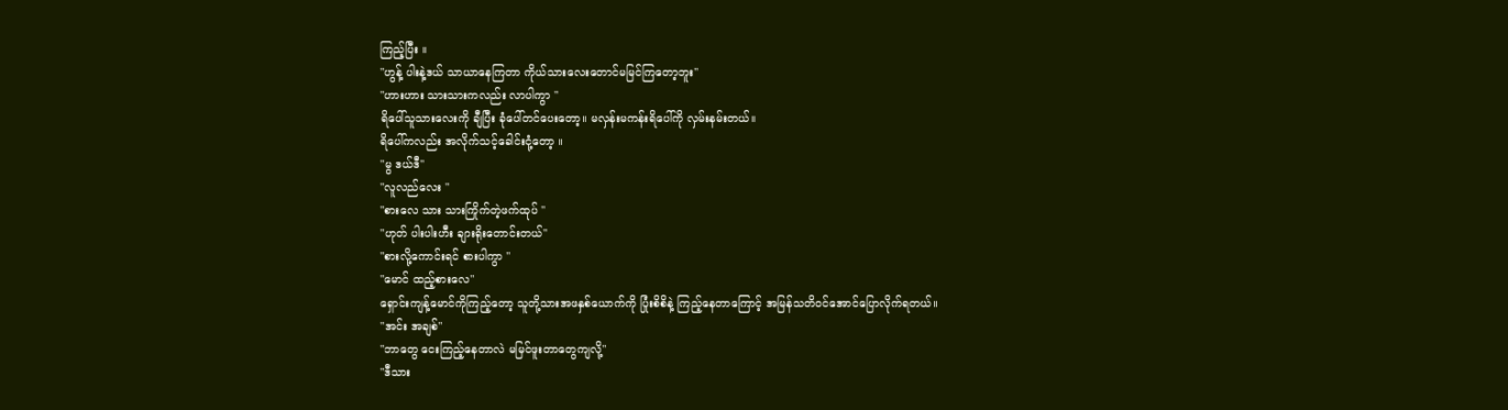ကြည့်ပြီး ။
"ဟွန့် ပါးနဲ့ဒယ် သာယာနေကြတာ ကိုယ်သားလေးတောင်မမြင်ကြတော့ဘူး"
"ဟားဟား သားသားကလည်း လာပါကွာ "
ရိပေါ်သူသားလေးကို ချီပြီး ခုံပေါ်တင်ပေးတော့။ မလှန်းမကန်းရိပေါ်ကို လှမ်းနမ်းတယ်။
ရိပေါ်ကလည်း အလိုက်သင့်ခေါင်းငုံ့တော့ ။
"မွ ဒယ်ဒီ"
"လူလည်လေး "
"စားလေ သား သားကြိုက်တဲ့ဖက်ထုပ် "
"ဟုတ် ပါးပါးဟီး ချားရိုးတောင်းတယ်"
"စားလို့ကောင်းရင် စားပါကွာ "
"မောင် ထည့်စားလေ"
ရှောင်းကျန့်မောင်ကိုကြည့်တော့ သူတို့သားအဖနှစ်ယောက်ကို ပြုံးစိစိနဲ့ ကြည့်နေတာကြောင့် အမြန်သတိ၀င်အောင်ပြောလိုက်ရတယ်။
"အင်း အချစ်"
"ဘာတွေ ငေးကြည့်နေတာလဲ မမြင်ဖူးတာတွေကျလို့"
"ဒီသား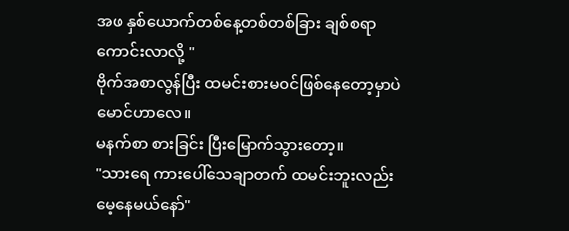အဖ နှစ်ယောက်တစ်နေ့တစ်တစ်ခြား ချစ်စရာကောင်းလာလို့ "
ဗိုက်အစာလွန်ပြီး ထမင်းစားမ၀င်ဖြစ်နေတော့မှာပဲ မောင်ဟာလေ။
မနက်စာ စားခြင်း ပြီးမြောက်သွားတော့။
"သားရေ ကားပေါ်သေချာတက် ထမင်းဘူးလည်းမေ့နေမယ်နော်"